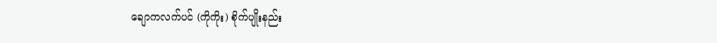ချောကလက်ပင် (ကိုကိုး) စိုက်ပျိုးနည်း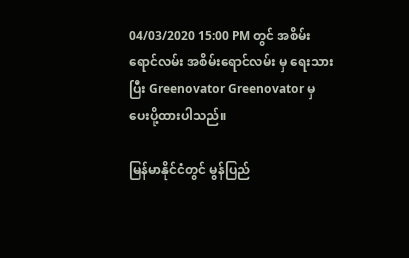04/03/2020 15:00 PM တွင် အစိမ်းရောင်လမ်း အစိမ်းရောင်လမ်း မှ ရေးသား ပြီး Greenovator Greenovator မှ ပေးပို့ထားပါသည်။

မြန်မာနိုင်ငံတွင် မွန်ပြည်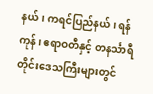နယ်၊ ကရင်ပြည်နယ်၊ ရန်ကုန်၊ ဧရာဝတီနှင့် တနင်္သာရီတိုင်းဒေသကြီးများတွင်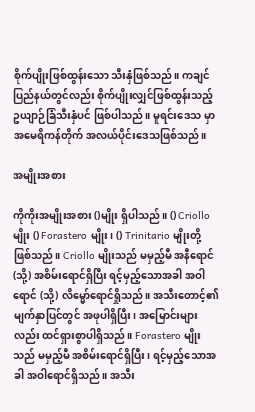စိုက်ပျိုးဖြစ်ထွန်းသော သီးနှံဖြစ်သည်။ ကချင်ပြည်နယ်တွင်လည်း စိုက်ပျိုးလျှင်ဖြစ်ထွန်းသည့် ဥယျာဉ်ခြံသီးနှံပင် ဖြစ်ပါသည်။ မူရင်းဒေသ မှာ အမေရိကန်တိုက် အလယ်ပိုင်းဒေသဖြစ်သည်။

အမျိုးအစား

ကိုကိုးအမျိုးအစား ()မျိုး ရှိပါသည်။ () Criollo မျိုး () Forastero မျိုး၊ () Trinitario မျိုးတို့ ဖြစ်သည်။ Criollo မျိုးသည် မမှည့်မီ အနီရောင် (သို့) အစိမ်းရောင်ရှိပြီး ရင့်မှည့်သောအခါ အဝါရောင် (သို့) လိမ္မော်ရောင်ရှိုသည်။ အသီးတောင့်၏ မျက်နှာပြင်တွင် အဖုပါရှိပြီး၊ အမြောင်းများလည်း ထင်ရှားစွာပါရှိသည်။ Forastero မျိုးသည် မမှည့်မီ အစိမ်းရောင်ရှိပြီး၊ ရင့်မှည့်သောအခါ အဝါရောင်ရှိသည်။ အသီး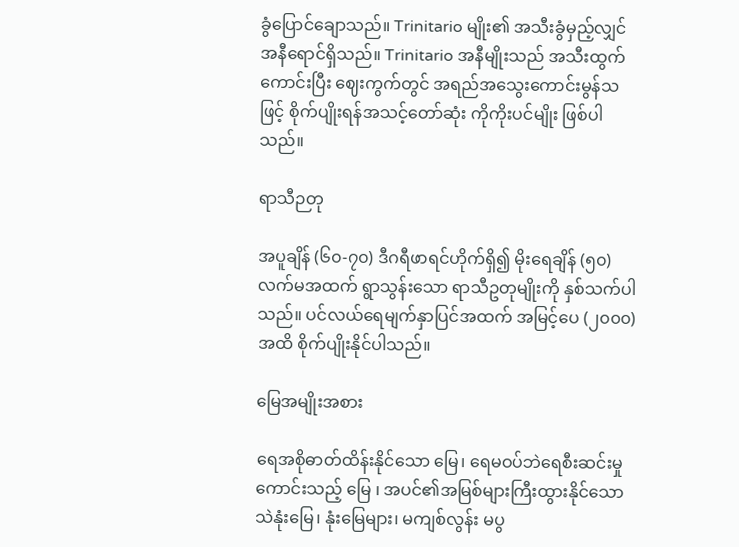ခွံပြောင်ချောသည်။ Trinitario မျိုး၏ အသီးခွံမှည့်လျှင် အနီရောင်ရှိသည်။ Trinitario အနီမျိုးသည် အသီးထွက်ကောင်းပြီး ဈေးကွက်တွင် အရည်အသွေးကောင်းမွန်သဖြင့် စိုက်ပျိုးရန်အသင့်တော်ဆုံး ကိုကိုးပင်မျိုး ဖြစ်ပါသည်။

ရာသီဉတု

အပူချိန် (၆၀-၇၀) ဒီဂရီဖာရင်ဟိုက်ရှိ၍ မိုးရေချိန် (၅၀) လက်မအထက် ရွာသွန်းသော ရာသီဥတုမျိုးကို နှစ်သက်ပါသည်။ ပင်လယ်ရေမျက်နှာပြင်အထက် အမြင့်ပေ (၂၀၀၀) အထိ စိုက်ပျိုးနိုင်ပါသည်။

မြေအမျိုးအစား

ရေအစိုဓာတ်ထိန်းနိုင်သော မြေ၊ ရေမဝပ်ဘဲရေစီးဆင်းမှုကောင်းသည့် မြေ ၊ အပင်၏အမြစ်များကြီးထွားနိုင်သော သဲနုံးမြေ၊ နုံးမြေများ၊ မကျစ်လွန်း မပွ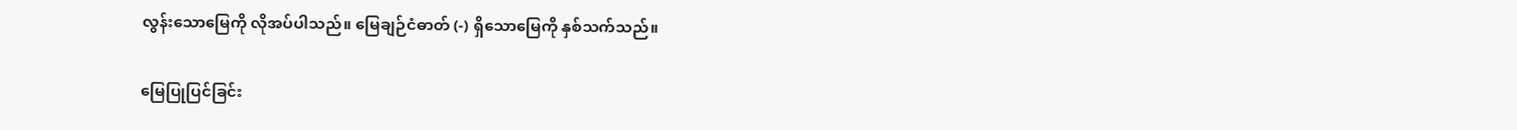လွန်းသောမြေကို လိုအပ်ပါသည်။ မြေချဉ်ငံဓာတ် (-) ရှိသောမြေကို နှစ်သက်သည်။

မြေပြုပြင်ခြင်း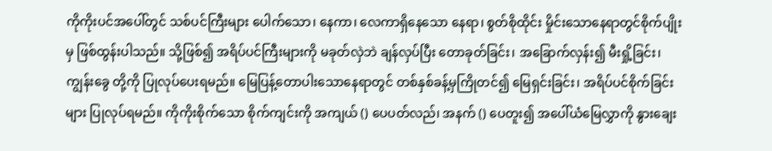ကိုကိုးပင်အပေါ်တွင် သစ်ပင်ကြီးများ ပေါက်သော၊ နေကာ၊ လေကာရှိနေသော နေရာ၊ စွတ်စိုထိုင်း မှိုင်းသောနေရာတွင်စိုက်ပျိုးမှ ဖြစ်ထွန်းပါသည်။ သို့ဖြစ်၍ အရိပ်ပင်ကြီးများကို မခုတ်လှဲဘဲ ချန်လှပ်ပြီး တောခုတ်ခြင်း၊ အခြောက်လှန်း၍ မီးရှို့ခြင်း၊ ကျွန်းခွေ တို့ကို ပြုလုပ်ပေးရမည်။ မြေပြန့်တောပါးသောနေရာတွင် တစ်နှစ်ခန့်မှကြိုတင်၍ မြေရှင်းခြင်း၊ အရိပ်ပင်စိုက်ခြင်းများ ပြုလုပ်ရမည်။ ကိုကိုးစိုက်သော စိုက်ကျင်းကို အကျယ် () ပေပတ်လည်၊ အနက် () ပေတူး၍ အပေါ်ယံမြေလွှာကို နွားချေး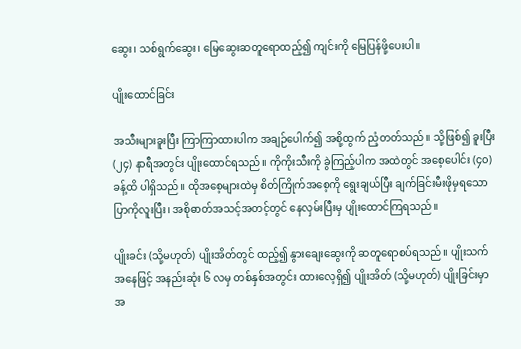ဆွေး၊ သစ်ရွက်ဆွေး၊ မြေဆွေးဆတူရောထည့်၍ ကျင်းကို မြေပြန်ဖို့ပေးပါ။

ပျိုးထောင်ခြင်း

အသီးများခူးပြီး ကြာကြာထားပါက အချဉ်ပေါက်၍ အစို့ထွက် ညံ့တတ်သည်။ သို့ဖြစ်၍ ခူးပြီး (၂၄) နာရီအတွင်း ပျိုးထောင်ရသည်။ ကိုကိုးသီးကို ခွဲကြည့်ပါက အထဲတွင် အစေ့ပေါင်း (၄၀) ခန့်ထိ ပါရှိသည်။ ထိုအစေ့များထဲမှ စိတ်ကြိုက်အစေ့ကို ရွေးချယ်ပြီး ချက်ခြင်းမီးဖိုမှရသော ပြာကိုလူးပြီး၊ အစိုဓာတ်အသင့်အတင့်တွင် နေလှမ်းပြီးမှ ပျိုးထောင်ကြရသည်။

ပျိုးခင်း (သို့မဟုတ်) ပျိုးအိတ်တွင် ထည့်၍ နွားချေးဆွေးကို ဆတူရောစပ်ရသည်။ ပျိုးသက်အနေဖြင့် အနည်းဆုံး ၆ လမှ တစ်နှစ်အတွင်း ထားလေ့ရှိ၍ ပျိုးအိတ် (သို့မဟုတ်) ပျိုးခြင်းမှာ အ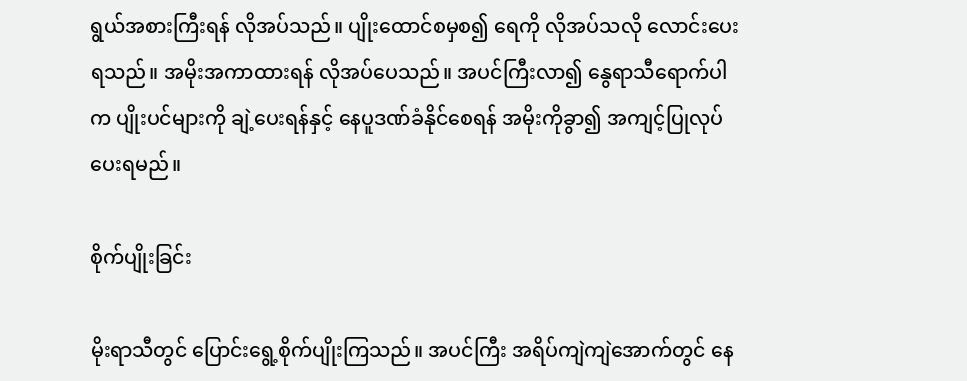ရွယ်အစားကြီးရန် လိုအပ်သည်။ ပျိုးထောင်စမှစ၍ ရေကို လိုအပ်သလို လောင်းပေးရသည်။ အမိုးအကာထားရန် လိုအပ်ပေသည်။ အပင်ကြီးလာ၍ နွေရာသီရောက်ပါက ပျိုးပင်များကို ချဲ့ပေးရန်နှင့် နေပူဒဏ်ခံနိုင်စေရန် အမိုးကိုခွာ၍ အကျင့်ပြုလုပ်ပေးရမည်။

စိုက်ပျိုးခြင်း

မိုးရာသီတွင် ပြောင်းရွေ့စိုက်ပျိုးကြသည်။ အပင်ကြီး အရိပ်ကျဲကျဲအောက်တွင် နေ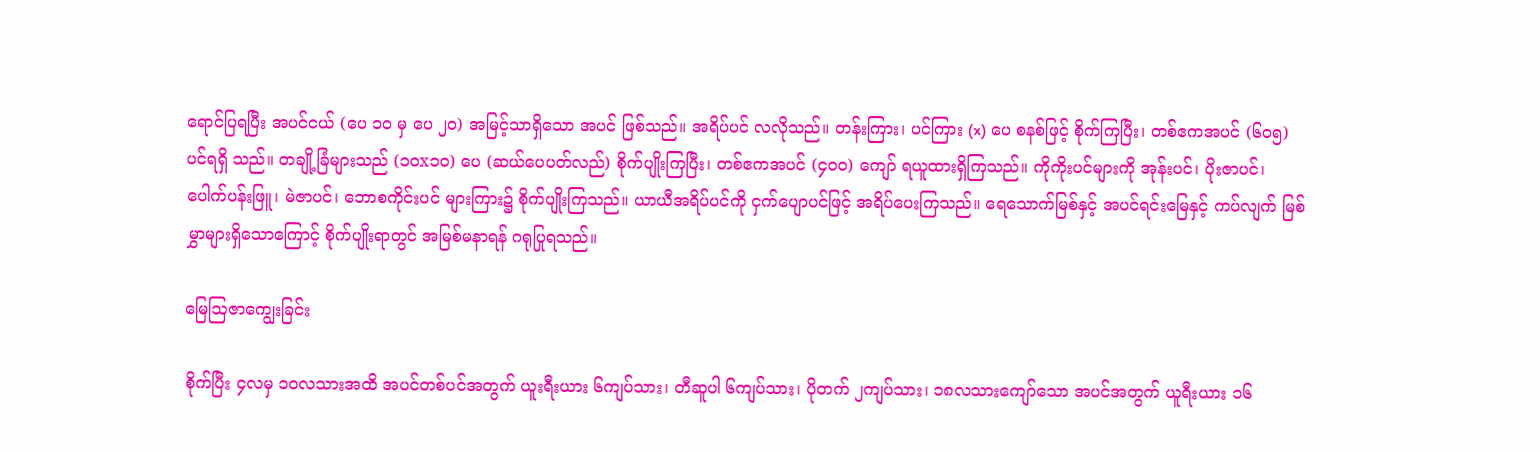ရောင်ပြရပြီး အပင်ငယ် (ပေ ၁၀ မှ ပေ ၂၀) အမြင့်သာရှိသော အပင် ဖြစ်သည်။ အရိပ်ပင် လလိုသည်။ တန်းကြား၊ ပင်ကြား (x) ပေ စနစ်ဖြင့် စိုက်ကြပြီး၊ တစ်ဧကအပင် (၆၀၅) ပင်ရရှိ သည်။ တချို့ခြံများသည် (၁၀x၁၀) ပေ (ဆယ်ပေပတ်လည်) စိုက်ပျိုးကြပြီး၊ တစ်ဧကအပင် (၄၀၀) ကျော် ရယူထားရှိကြသည်။ ကိုကိုးပင်များကို အုန်းပင်၊ ပိုးဇာပင်၊ ပေါက်ပန်းဖြူ၊ မဲဇာပင်၊ ဘောစကိုင်းပင် များကြား၌ စိုက်ပျိုးကြသည်။ ယာယီအရိပ်ပင်ကို ငှက်ပျောပင်ဖြင့် အရိပ်ပေးကြသည်။ ရေသောက်မြစ်နှင့် အပင်ရင်းမြေနှင့် ကပ်လျက် မြစ်မွှာများရှိသောကြောင့် စိုက်ပျိုးရာတွင် အမြစ်မနာရန် ဂရုပြုရသည်။

မြေဩဇာကျွေးခြင်း

စိုက်ပြီး ၄လမှ ၁၀လသားအထိ အပင်တစ်ပင်အတွက် ယူးရီးယား ၆ကျပ်သား၊ တီဆူပါ ၆ကျပ်သား၊ ပိုတက် ၂ကျပ်သား၊ ၁၈လသားကျော်သော အပင်အတွက် ယူရီးယား ၁၆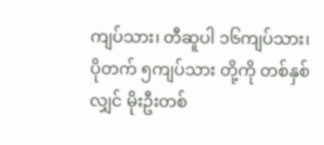ကျပ်သား၊ တီဆူပါ ၁၆ကျပ်သား၊ ပိုတက် ၅ကျပ်သား တို့ကို တစ်နှစ်လျှင် မိုးဦးတစ်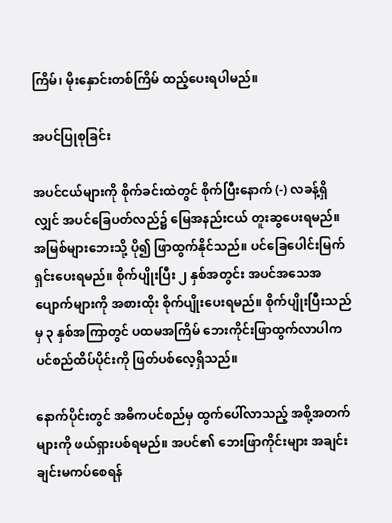ကြိမ်၊ မိုးနှောင်းတစ်ကြိမ် ထည့်ပေးရပါမည်။

အပင်ပြုစုခြင်း

အပင်ငယ်များကို စိုက်ခင်းထဲတွင် စိုက်ပြီးနောက် (-) လခန့်ရှိလျှင် အပင်ခြေပတ်လည်၌ မြေအနည်းငယ် တူးဆွပေးရမည်။ အမြစ်များဘေးသို့ ပို၍ ဖြာထွက်နိုင်သည်။ ပင်ခြေပေါင်းမြက် ရှင်းပေးရမည်။ စိုက်ပျိုးပြီး ၂ နှစ်အတွင်း အပင်အသေအပျောက်များကို အစားထိုး စိုက်ပျိုးပေးရမည်။ စိုက်ပျိုးပြီးသည်မှ ၃ နှစ်အကြာတွင် ပထမအကြိမ် ဘေးကိုင်းဖြာထွက်လာပါက ပင်စည်ထိပ်ပိုင်းကို ဖြတ်ပစ်လေ့ရှိသည်။

နောက်ပိုင်းတွင် အဓိကပင်စည်မှ ထွက်ပေါ်လာသည့် အစို့အတက်များကို ဖယ်ရှားပစ်ရမည်။ အပင်၏ ဘေးဖြာကိုင်းများ အချင်းချင်းမကပ်စေရန်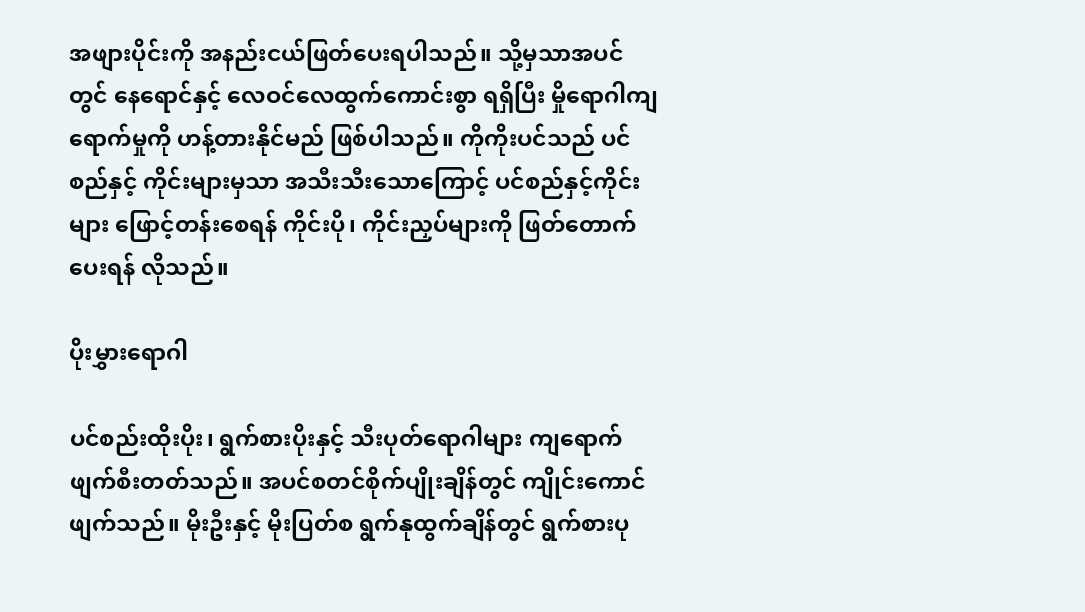အဖျားပိုင်းကို အနည်းငယ်ဖြတ်ပေးရပါသည်။ သို့မှသာအပင်တွင် နေရောင်နှင့် လေဝင်လေထွက်ကောင်းစွာ ရရှိပြီး မှိုရောဂါကျရောက်မှုကို ဟန့်တားနိုင်မည် ဖြစ်ပါသည်။ ကိုကိုးပင်သည် ပင်စည်နှင့် ကိုင်းများမှသာ အသီးသီးသောကြောင့် ပင်စည်နှင့်ကိုင်းများ ဖြောင့်တန်းစေရန် ကိုင်းပို၊ ကိုင်းညှပ်များကို ဖြတ်တောက်ပေးရန် လိုသည်။

ပိုးမွှားရောဂါ

ပင်စည်းထိုးပိုး၊ ရွက်စားပိုးနှင့် သီးပုတ်ရောဂါများ ကျရောက်ဖျက်စီးတတ်သည်။ အပင်စတင်စိုက်ပျိုးချိန်တွင် ကျိုင်းကောင်ဖျက်သည်။ မိုးဦးနှင့် မိုးပြတ်စ ရွက်နုထွက်ချိန်တွင် ရွက်စားပု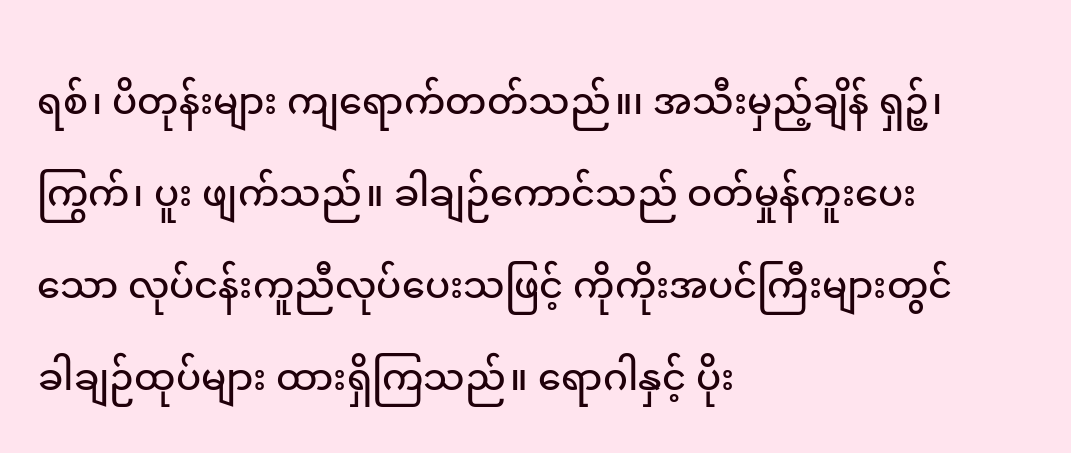ရစ်၊ ပိတုန်းများ ကျရောက်တတ်သည်။၊ အသီးမှည့်ချိန် ရှဉ့်၊ ကြွက်၊ ပူး ဖျက်သည်။ ခါချဉ်ကောင်သည် ဝတ်မှုန်ကူးပေးသော လုပ်ငန်းကူညီလုပ်ပေးသဖြင့် ကိုကိုးအပင်ကြီးများတွင် ခါချဉ်ထုပ်များ ထားရှိကြသည်။ ရောဂါနှင့် ပိုး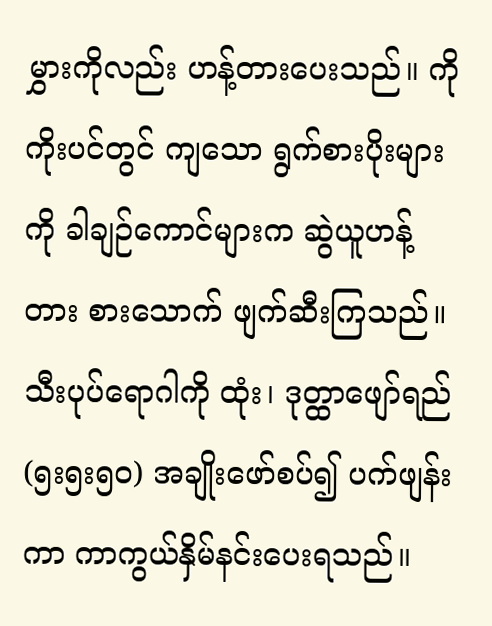မွှားကိုလည်း ဟန့်တားပေးသည်။ ကိုကိုးပင်တွင် ကျသော ရွက်စားပိုးများကို ခါချဉ်ကောင်များက ဆွဲယူဟန့်တား စားသောက် ဖျက်ဆီးကြသည်။ သီးပုပ်ရောဂါကို ထုံး၊ ဒုတ္ထာဖျော်ရည် (၅း၅း၅၀) အချိုးဖော်စပ်၍ ပက်ဖျန်းကာ ကာကွယ်နှိမ်နင်းပေးရသည်။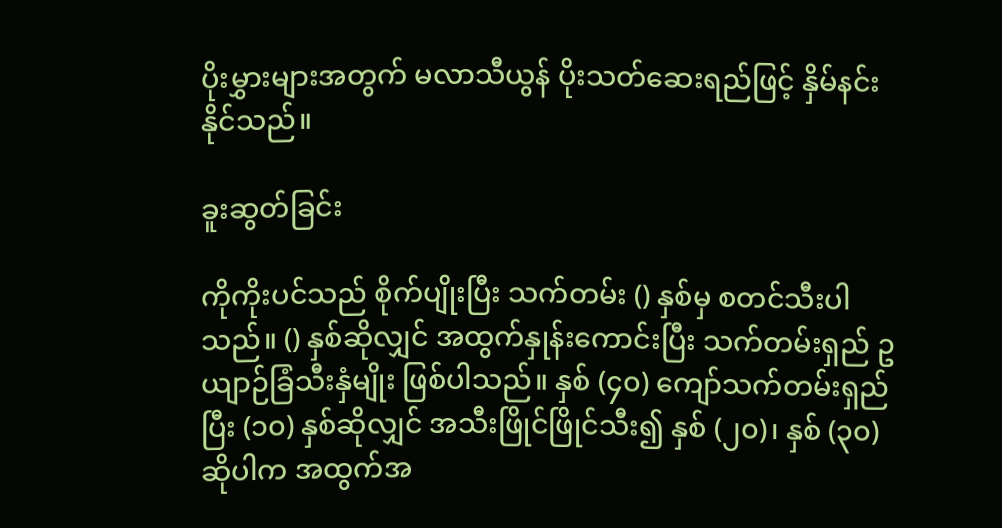ပိုးမွှားများအတွက် မလာသီယွန် ပိုးသတ်ဆေးရည်ဖြင့် နှိမ်နင်းနိုင်သည်။

ခူးဆွတ်ခြင်း

ကိုကိုးပင်သည် စိုက်ပျိုးပြီး သက်တမ်း () နှစ်မှ စတင်သီးပါသည်။ () နှစ်ဆိုလျှင် အထွက်နှုန်းကောင်းပြီး သက်တမ်းရှည် ဥယျာဉ်ခြံသီးနှံမျိုး ဖြစ်ပါသည်။ နှစ် (၄၀) ကျော်သက်တမ်းရှည်ပြီး (၁၀) နှစ်ဆိုလျှင် အသီးဖြိုင်ဖြိုင်သီး၍ နှစ် (၂၀)၊ နှစ် (၃၀) ဆိုပါက အထွက်အ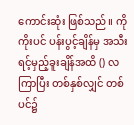ကောင်းဆုံး ဖြစ်သည်။ ကိုကိုးပင် ပန်းပွင့်ချိန်မှ အသီးရင့်မှည့်ခူးချိန်အထိ () လကြာပြီး တစ်နှစ်လျှင် တစ်ပင်၌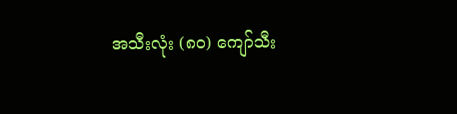အသီးလုံး (၈၀) ကျော်သီး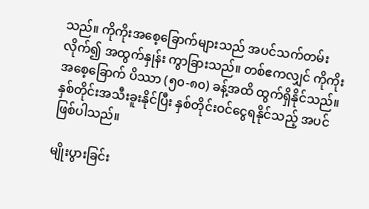သည်။ ကိုကိုးအစေ့ခြောက်များသည် အပင်သက်တမ်းလိုက်၍ အထွက်နှုန်း ကွာခြားသည်။ တစ်ဧကလျှင် ကိုကိုးအစေ့ခြောက် ပိဿာ (၅၀-၈၀) ခန့်အထိ ထွက်ရှိနိုင်သည်။ နှစ်တိုင်းအသီးခူးနိုင်ပြီး နှစ်တိုင်းဝင်ငွေရနိုင်သည့် အပင်ဖြစ်ပါသည်။

မျိုးပွားခြင်း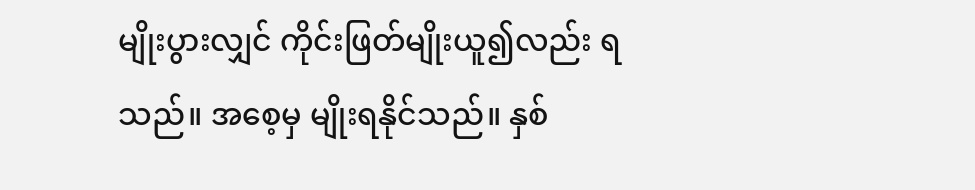မျိုးပွားလျှင် ကိုင်းဖြတ်မျိုးယူ၍လည်း ရသည်။ အစေ့မှ မျိုးရနိုင်သည်။ နှစ်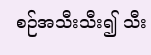စဉ်အသီးသီး၍ သီး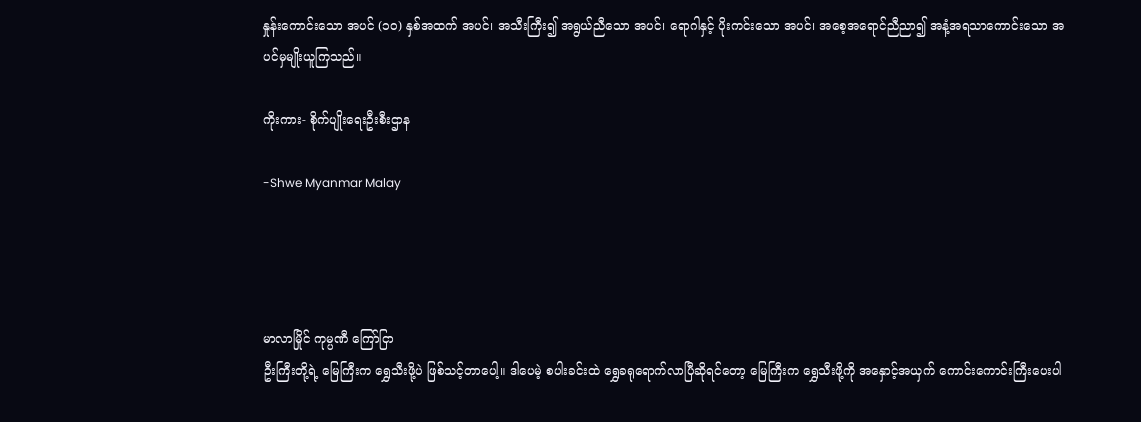နှုန်းကောင်းသော အပင် (၁၀) နှစ်အထက် အပင်၊ အသီးကြီး၍ အရွယ်ညီသော အပင်၊ ရောဂါနှင့် ပိုးကင်းသော အပင်၊ အစေ့အရောင်ညီညာ၍ အနံ့အရသာကောင်းသော အပင်မှမျိုးယူကြသည်။

ကိုးကား- စိုက်ပျိုးရေးဦးစီးဌာန

-Shwe Myanmar Malay




မာလာမြိုင် ကုမ္ပဏီ ကြော်ငြာ
ဦးကြီးတို့ရဲ့ မြေကြီးက ရွှေသီးဖို့ပဲ ဖြစ်သင့်တာပေါ့။ ဒါပေမဲ့ စပါးခင်းထဲ ရွှေခရုရောက်လာပြီဆိုရင်တော့ မြေကြီးက ရွှေသီးဖို့ကို အနှောင့်အယှက် ကောင်းကောင်းကြီးပေးပါ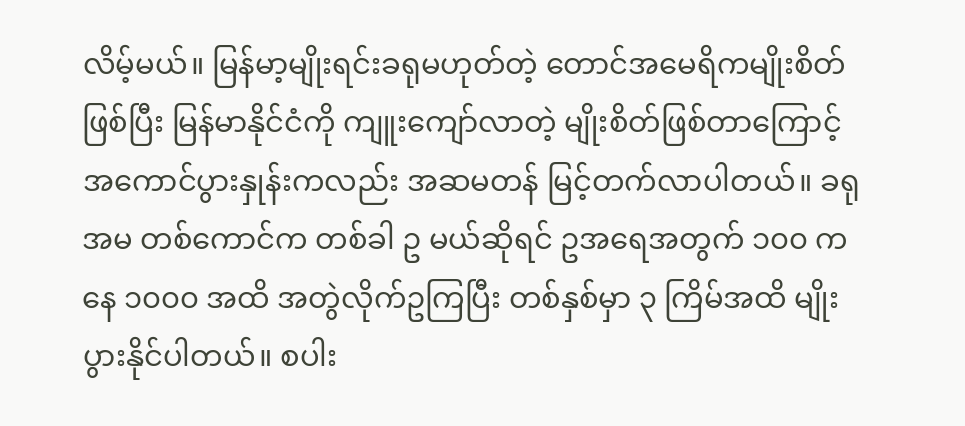လိမ့်မယ်။ မြန်မာ့မျိုးရင်းခရုမဟုတ်တဲ့ တောင်အမေရိကမျိုးစိတ်ဖြစ်ပြီး မြန်မာနိုင်ငံကို ကျူးကျော်လာတဲ့ မျိုးစိတ်ဖြစ်တာကြောင့် အကောင်ပွားနှုန်းကလည်း အဆမတန် မြင့်တက်လာပါတယ်။ ခရုအမ တစ်ကောင်က တစ်ခါ ဥ မယ်ဆိုရင် ဥအရေအတွက် ၁၀၀ ကနေ ၁၀၀၀ အထိ အတွဲလိုက်ဥကြပြီး တစ်နှစ်မှာ ၃ ကြိမ်အထိ မျိုးပွားနိုင်ပါတယ်။ စပါး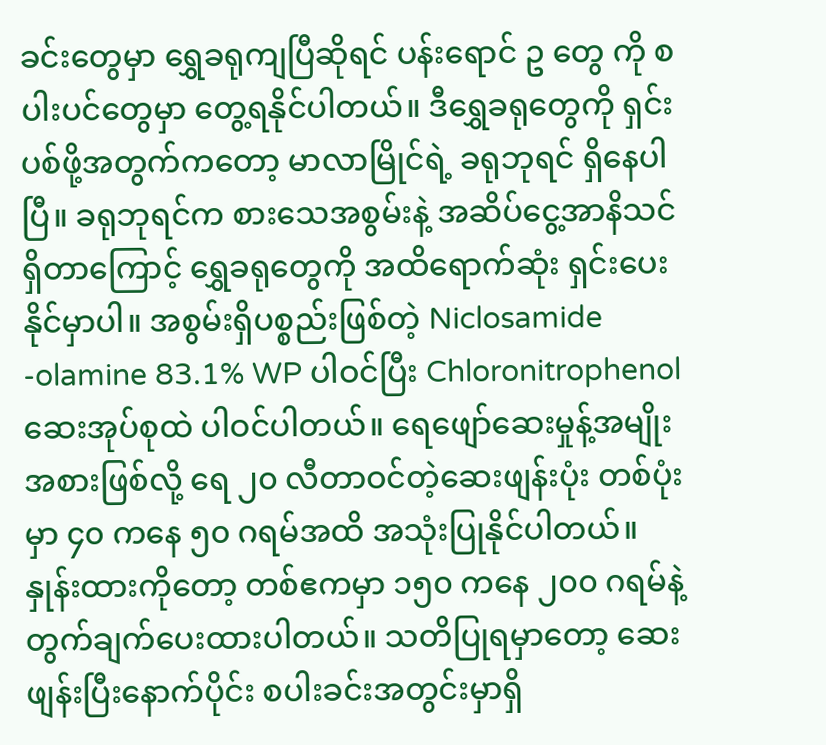ခင်းတွေမှာ ရွှေခရုကျပြီဆိုရင် ပန်းရောင် ဥ တွေ ကို စပါးပင်တွေမှာ တွေ့ရနိုင်ပါတယ်။ ဒီရွှေခရုတွေကို ရှင်းပစ်ဖို့အတွက်ကတော့ မာလာမြိုင်ရဲ့ ခရုဘုရင် ရှိနေပါပြီ။ ခရုဘုရင်က စားသေအစွမ်းနဲ့ အဆိပ်ငွေ့အာနိသင်ရှိတာကြောင့် ရွှေခရုတွေကို အထိရောက်ဆုံး ရှင်းပေးနိုင်မှာပါ။ အစွမ်းရှိပစ္စည်းဖြစ်တဲ့ Niclosamide -olamine 83.1% WP ပါဝင်ပြီး Chloronitrophenol ဆေးအုပ်စုထဲ ပါဝင်ပါတယ်။ ရေဖျော်ဆေးမှုန့်အမျိုးအစားဖြစ်လို့ ရေ ၂၀ လီတာဝင်တဲ့ဆေးဖျန်းပုံး တစ်ပုံးမှာ ၄၀ ကနေ ၅၀ ဂရမ်အထိ အသုံးပြုနိုင်ပါတယ်။ နှုန်းထားကိုတော့ တစ်ဧကမှာ ၁၅၀ ကနေ ၂၀၀ ဂရမ်နဲ့ တွက်ချက်ပေးထားပါတယ်။ သတိပြုရမှာတော့ ဆေးဖျန်းပြီးနောက်ပိုင်း စပါးခင်းအတွင်းမှာရှိ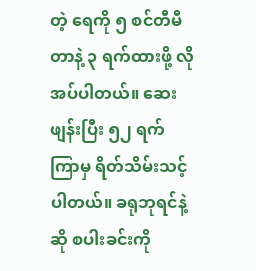တဲ့ ရေကို ၅ စင်တီမီတာနဲ့ ၃ ရက်ထားဖို့ လိုအပ်ပါတယ်။ ဆေးဖျန်းပြီး ၅၂ ရက်ကြာမှ ရိတ်သိမ်းသင့်ပါတယ်။ ခရုဘုရင်နဲ့ဆို စပါးခင်းကို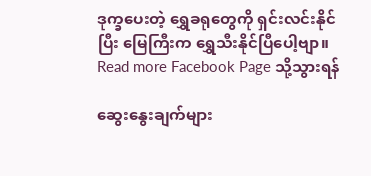ဒုက္ခပေးတဲ့ ရွှေခရုတွေကို ရှင်းလင်းနိုင်ပြီး မြေကြီးက ရွှေသီးနိုင်ပြီပေါ့ဗျာ။
Read more Facebook Page သို့သွားရန်

ဆွေးနွေးချက်များ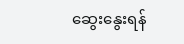ဆွေးနွေးရန်